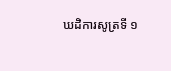ឃដិការសូត្រទី ១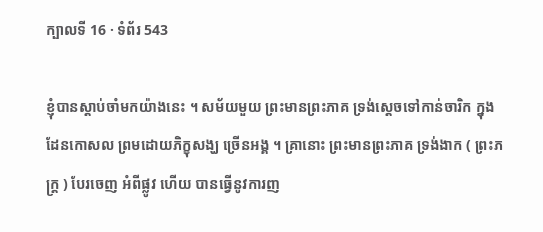ក្បាលទី 16 · ទំព័រ 543

ខ្ញុំបានស្តាប់ចាំមកយ៉ាងនេះ ។ សម័យមួយ ព្រះមានព្រះភាគ ទ្រង់ស្តេចទៅកាន់ចារិក ក្នុងដែនកោសល ព្រមដោយភិក្ខុសង្ឃ ច្រើនអង្គ ។ គ្រានោះ ព្រះមានព្រះភាគ ទ្រង់ងាក ( ព្រះភក្ត្រ ) បែរចេញ អំពីផ្លូវ ហើយ បានធ្វើនូវការញ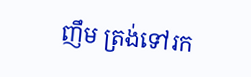ញឹម ត្រង់ទៅរក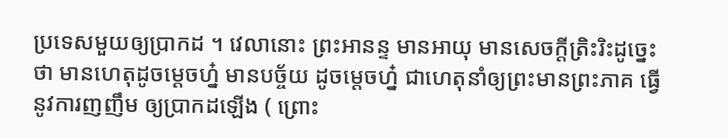ប្រទេសមួយឲ្យប្រាកដ ។ វេលានោះ ព្រះអានន្ទ មានអាយុ មានសេចក្តីត្រិះរិះដូច្នេះថា មានហេតុដូចម្តេចហ្ន៎ មានបច្ច័យ ដូចម្តេចហ្ន៎ ជាហេតុនាំឲ្យព្រះមានព្រះភាគ ធ្វើនូវការញញឹម ឲ្យប្រាកដឡើង ( ព្រោះ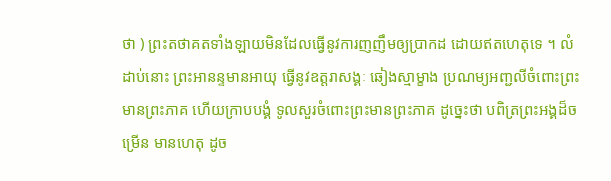ថា ) ព្រះតថាគតទាំងឡាយមិនដែលធ្វើនូវការញញឹមឲ្យប្រាកដ ដោយឥតហេតុទេ ។ លំដាប់នោះ ព្រះអានន្ទមានអាយុ ធ្វើនូវឧត្តរាសង្គៈ ឆៀងស្មាម្ខាង ប្រណម្យអញ្ជលីចំពោះព្រះមានព្រះភាគ ហើយក្រាបបង្គំ ទូលសួរចំពោះព្រះមានព្រះភាគ ដូច្នេះថា បពិត្រព្រះអង្គដ៏ចម្រើន មានហេតុ ដូច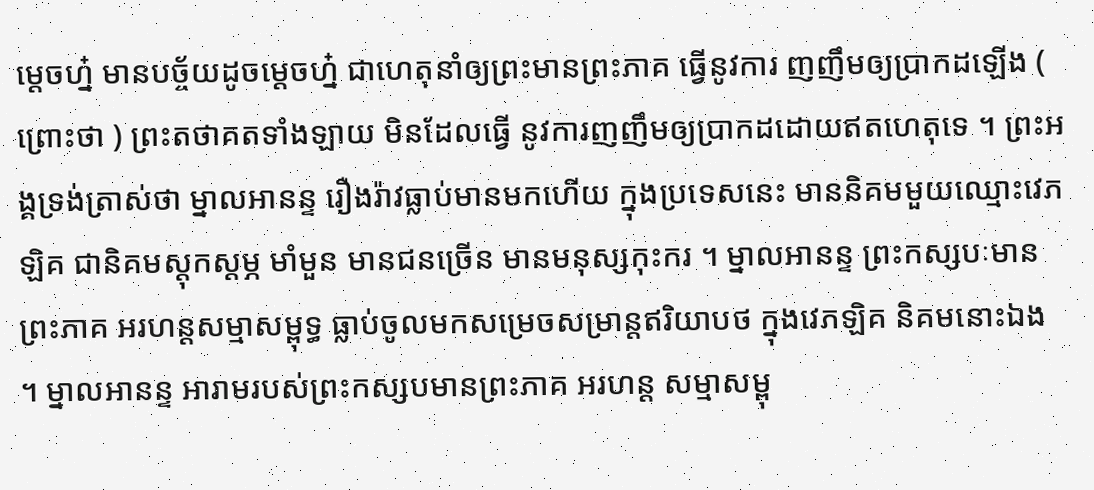ម្តេចហ្ន៎ មានបច្ច័យដូចម្តេចហ្ន៎ ជាហេតុនាំឲ្យព្រះមានព្រះភាគ ធ្វើនូវការ ញញឹមឲ្យប្រាកដឡើង ( ព្រោះថា ) ព្រះតថាគតទាំងឡាយ មិនដែលធ្វើ នូវការញញឹមឲ្យប្រាកដដោយឥតហេតុទេ ។ ព្រះអង្គទ្រង់ត្រាស់ថា ម្នាលអានន្ទ រឿងរ៉ាវធ្លាប់មានមកហើយ ក្នុងប្រទេសនេះ មាននិគមមួយឈ្មោះវេភឡិគ ជានិគមស្តុកស្តម្ភ មាំមួន មានជនច្រើន មានមនុស្សកុះករ ។ ម្នាលអានន្ទ ព្រះកស្សបៈមានព្រះភាគ អរហន្តសម្មាសម្ពុទ្ធ ធ្លាប់ចូលមកសម្រេចសម្រាន្តឥរិយាបថ ក្នុងវេភឡិគ និគមនោះឯង ។ ម្នាលអានន្ទ អារាមរបស់ព្រះកស្សបមានព្រះភាគ អរហន្ត សម្មាសម្ពុ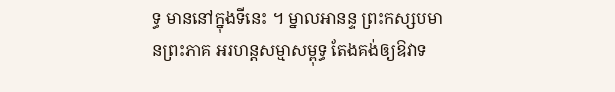ទ្ធ មាននៅក្នុងទីនេះ ។ ម្នាលអានន្ទ ព្រះកស្សបមានព្រះភាគ អរហន្តសម្មាសម្ពុទ្ធ តែងគង់ឲ្យឱវាទ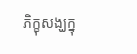ភិក្ខុសង្ឃក្នុ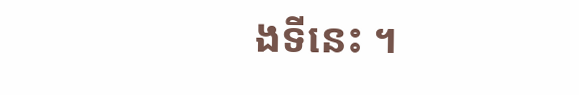ងទីនេះ ។